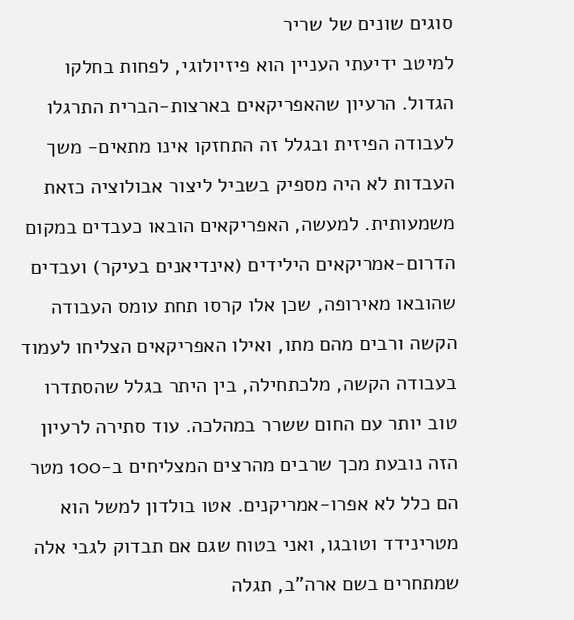סוגים שונים של שריר
למיטב ידיעתי העניין הוא פיזיולוגי, לפחות בחלקו הגדול. הרעיון שהאפריקאים בארצות-הברית התרגלו לעבודה הפיזית ובגלל זה התחזקו אינו מתאים- משך העבדות לא היה מספיק בשביל ליצור אבולוציה כזאת משמעותית. למעשה, האפריקאים הובאו כעבדים במקום הדרום-אמריקאים הילידים (אינדיאנים בעיקר) ועבדים שהובאו מאירופה, שכן אלו קרסו תחת עומס העבודה הקשה ורבים מהם מתו, ואילו האפריקאים הצליחו לעמוד בעבודה הקשה, מלכתחילה, בין היתר בגלל שהסתדרו טוב יותר עם החום ששרר במהלכה. עוד סתירה לרעיון הזה נובעת מכך שרבים מהרצים המצליחים ב-100 מטר הם כלל לא אפרו-אמריקנים. אטו בולדון למשל הוא מטרינידד וטובגו, ואני בטוח שגם אם תבדוק לגבי אלה שמתחרים בשם ארה"ב, תגלה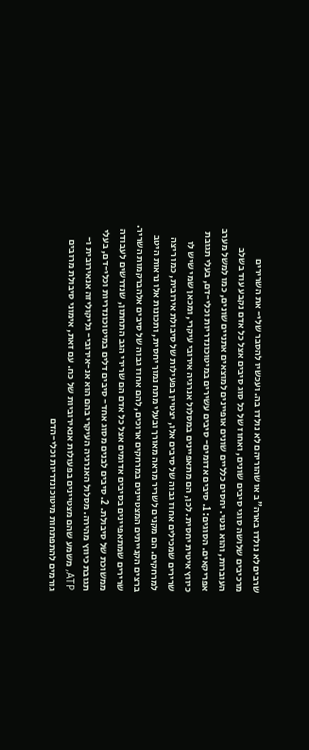שרבים לא נולדו בארה"ב או שהוריהם לא נולדו בה. ועכשיו להסבר שלי- את השרירים מרכיבים שלושה סוגי סיבים שונים, ואחוז של כל סוג סיבים אצל כל אדם נקבע עוד בשלב העוברות, והוא גנטי. יחסים כלליים שונים אופיינים למוצאים אתניים שונים, כמו למשל מערב אפריקאים. הסוגים: 1. סיבים אדומים- סיבים עשירים במיטוכונדריות וכלי-דם, בעלי תגובת כיווץ איטית יחסית. לכן, הם מתאפיינים במסלול אנרגיה אירובי עיקרי, ומכאן שמי שיש לו שרירים שמכילים אחוז גבוה של סיבים אלו, יצטיין בפעילות של סיבולת אירובית, כמו ריצה למרחקים. הם מקנים לשריר מראה מאורך ובעלי מתח נמוך יחסית, ותכונות אלו נראות היטב ברצים הקנייתים המצטיינים במרחקים ארוכים, להם אחוז גבוה של סיבים אלהברקמות השריר. שרירים שמתאפיינים בסיבים אדומים אצל כל אדם הם שרירי הגב התחתון, שנדרשים לעבודה ממשוכת של סיבולת. 2. סיבים לבנים מסוג אחד- סיבים דלים במיטוכונדריות וכלי-דם, בעלי תגובת כיווץ מהירה. מסלול האנרגיה העיקרי בהם הוא אנ-אירובי- גליקוליזה אנאירובית ו-ATP, משמע שהם מצטיינים בפעולות אנאירוביות של כח. עם זאת, אימוני סיבולת מרובים גורמים להתפתחות מיטוכונדריות וכלי-הדם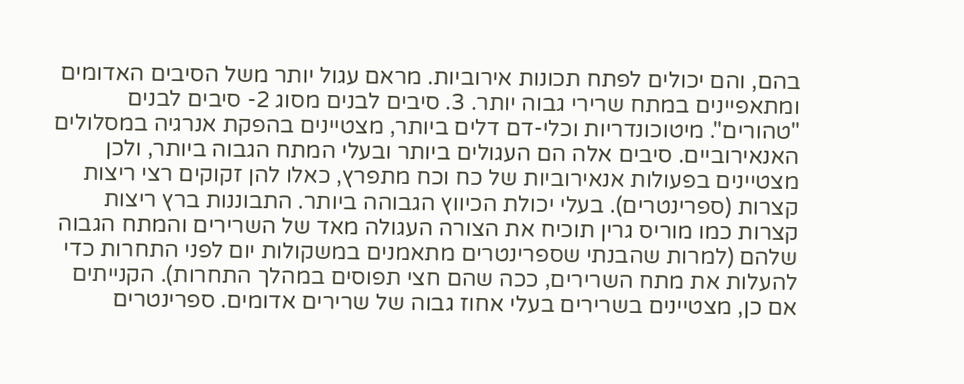בהם, והם יכולים לפתח תכונות אירוביות. מראם עגול יותר משל הסיבים האדומים ומתאפיינים במתח שרירי גבוה יותר. 3. סיבים לבנים מסוג 2- סיבים לבנים "טהורים". מיטוכונדריות וכלי-דם דלים ביותר, מצטיינים בהפקת אנרגיה במסלולים האנאירוביים. סיבים אלה הם העגולים ביותר ובעלי המתח הגבוה ביותר, ולכן מצטיינים בפעולות אנאירוביות של כח וכח מתפרץ, כאלו להן זקוקים רצי ריצות קצרות (ספרינטרים). בעלי יכולת הכיווץ הגבוהה ביותר. התבוננות ברץ ריצות קצרות כמו מוריס גרין תוכיח את הצורה העגולה מאד של השרירים והמתח הגבוה שלהם (למרות שהבנתי שספרינטרים מתאמנים במשקולות יום לפני התחרות כדי להעלות את מתח השרירים, ככה שהם חצי תפוסים במהלך התחרות). הקנייתים אם כן, מצטיינים בשרירים בעלי אחוז גבוה של שרירים אדומים. ספרינטרים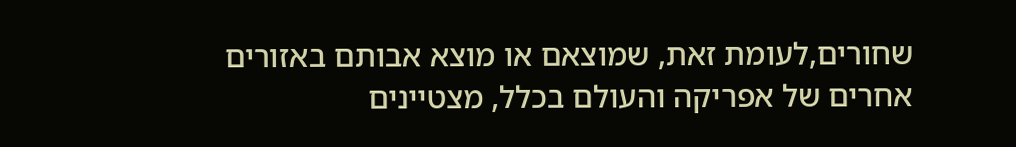שחורים,לעומת זאת, שמוצאם או מוצא אבותם באזורים אחרים של אפריקה והעולם בכלל, מצטיינים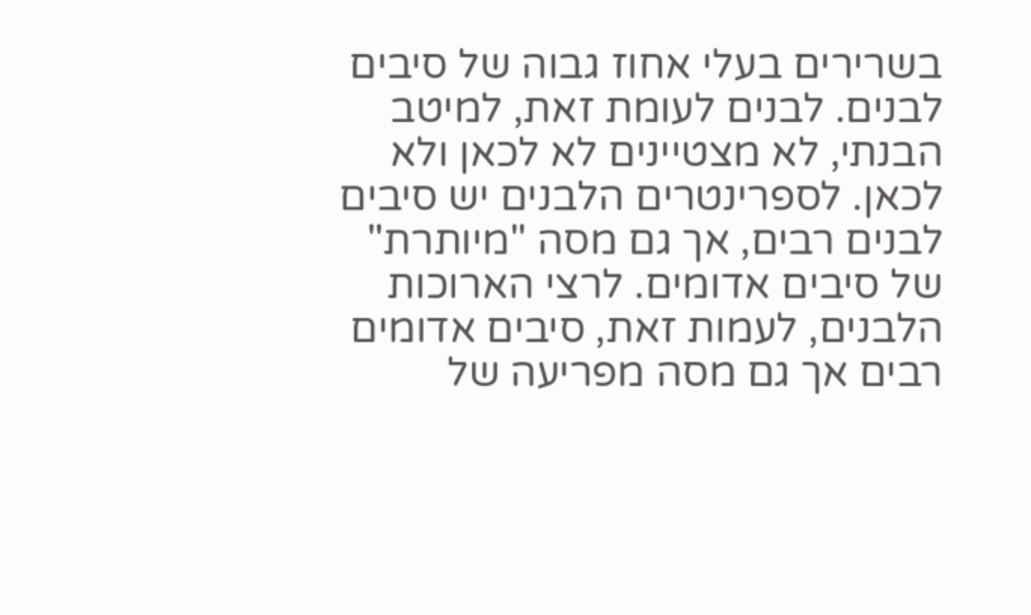בשרירים בעלי אחוז גבוה של סיבים לבנים. לבנים לעומת זאת, למיטב הבנתי, לא מצטיינים לא לכאן ולא לכאן. לספרינטרים הלבנים יש סיבים לבנים רבים, אך גם מסה "מיותרת" של סיבים אדומים. לרצי הארוכות הלבנים, לעמות זאת, סיבים אדומים רבים אך גם מסה מפריעה של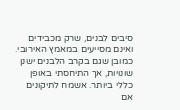סיבים לבנים, שרק מכבידים ואינם מסייעים במאמץ האירובי. כמובן שגם בקרב הלבנים ישנן שונויות, אך התיחסתי באופן כללי ביותר. אשמח לתיקונים אם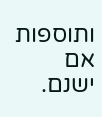ותוספות אם ישנם.